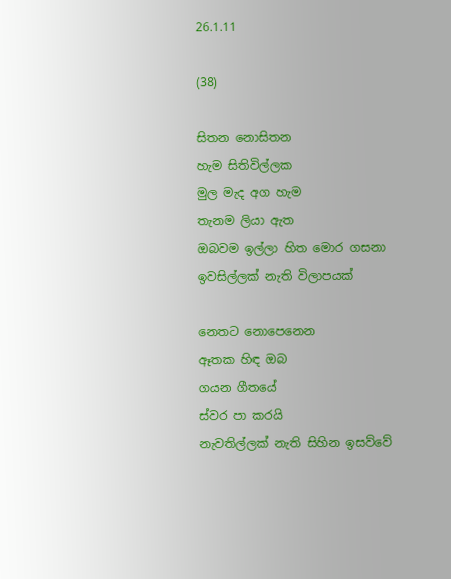26.1.11

(38)

සිතන නොසිතන
හැම සිතිවිල්ලක
මුල මැද අග හැම
තැනම ලියා ඇත
ඔබවම ඉල්ලා හිත මොර ගසනා
ඉවසිල්ලක් නැති විලාපයක්

නෙතට නොපෙනෙන
ඈතක හිඳ ඔබ
ගයන ගීතයේ
ස්වර පා කරයි
නැවතිල්ලක් නැති සිහින ඉසව්වේ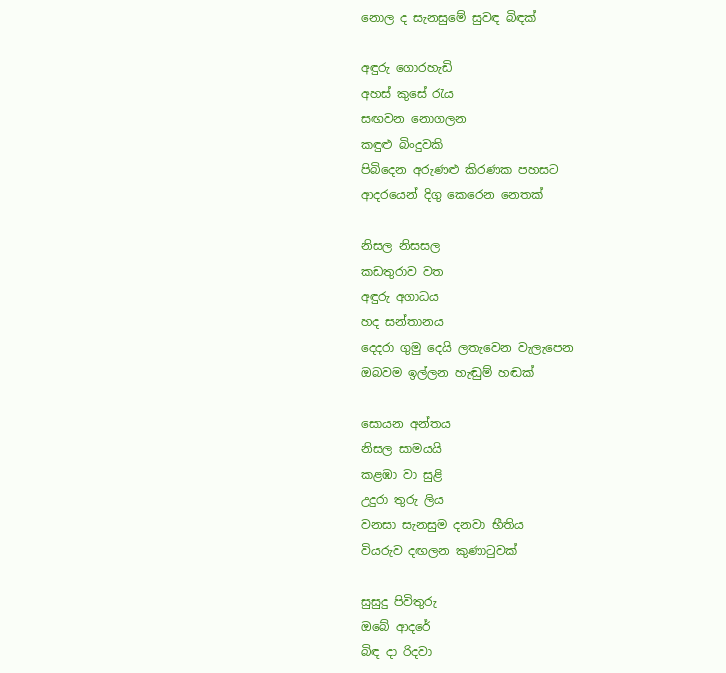නොල ද සැනසුමේ සුවඳ බිඳක්

අඳුරු ගොරහැඩි
අහස් කුසේ රැය
සඟවන නොගලන
කඳුළු බිංදුවකි
පිබිදෙන අරුණළු කිරණක පහසට
ආදරයෙන් දිගු කෙරෙන නෙතක්

නිසල නිසසල
කඩතුරාව වත
අඳුරු අගාධය
හද සන්තානය
දෙදරා ගුමු දෙයි ලතැවෙන වැලැපෙන
ඔබවම ඉල්ලන හැඬුම් හඬක්

සොයන අන්තය
නිසල සාමයයි
කළඹා වා සුළි
උදුරා තුරු ලිය
වනසා සැනසුම දනවා භීතිය
වියරුව දඟලන කුණාටුවක්

සුසුදු පිවිතුරු
ඔබේ ආදරේ
බිඳ දා රිදවා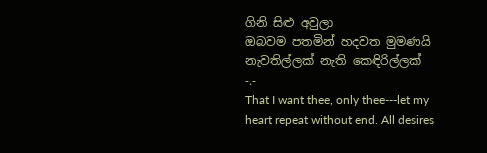ගිනි සිළු අවුලා
ඔබවම පතමින් හදවත මුමණයි
නැවතිල්ලක් නැති කෙඳිරිල්ලක්
-.-
That I want thee, only thee---let my heart repeat without end. All desires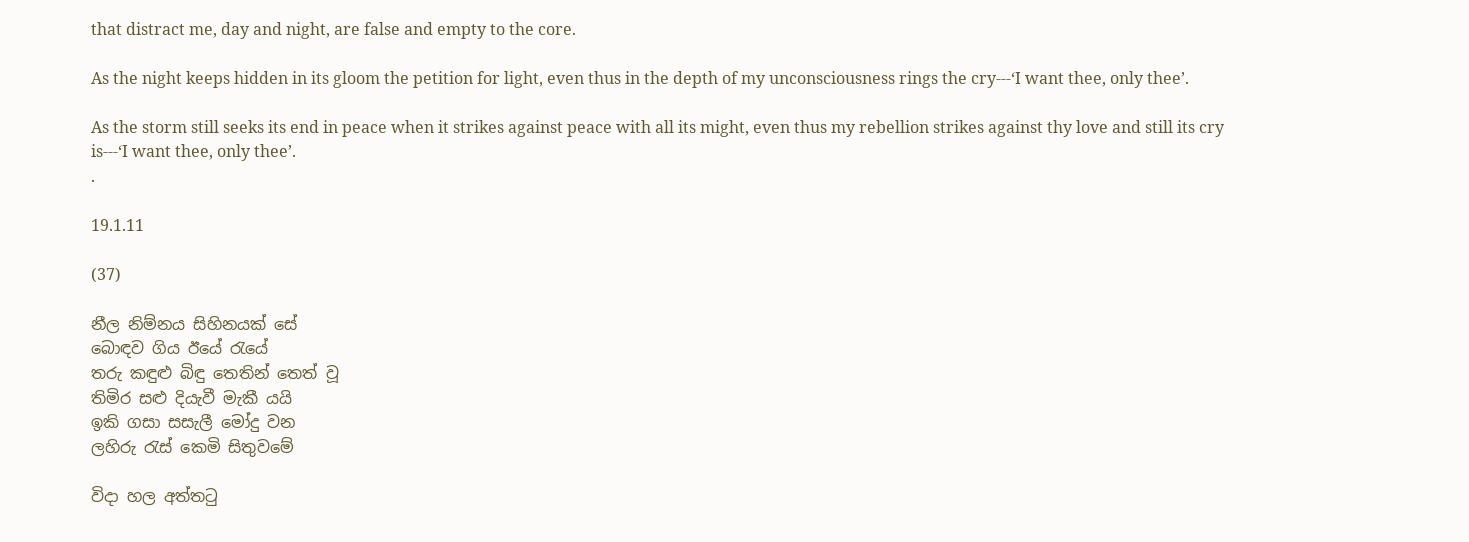that distract me, day and night, are false and empty to the core.

As the night keeps hidden in its gloom the petition for light, even thus in the depth of my unconsciousness rings the cry---‘I want thee, only thee’.

As the storm still seeks its end in peace when it strikes against peace with all its might, even thus my rebellion strikes against thy love and still its cry is---‘I want thee, only thee’.
.

19.1.11

(37)

නීල නිම්නය සිහිනයක් සේ
බොඳව ගිය ඊයේ රැයේ
තරු කඳුළු බිඳු තෙතින් තෙත් වූ
තිමිර සළු දියැවී මැකී යයි
ඉකි ගසා සසැලී මෝදු වන
ලහිරු රැස් කෙමි සිතුවමේ

විදා හල අත්තටු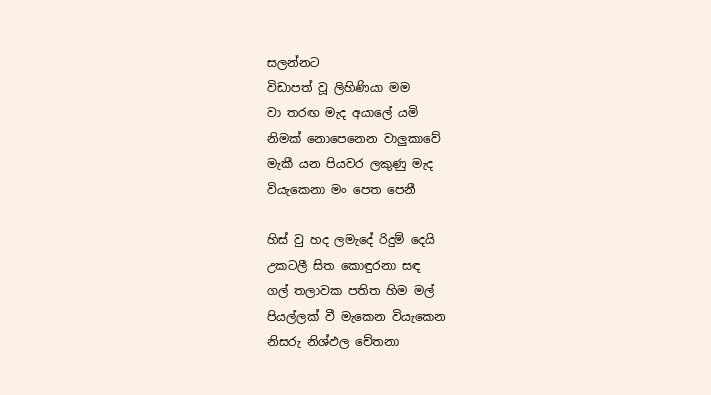සලන්නට
විඩාපත් වූ ලිහිණියා මම
වා තරඟ මැද අයාලේ යමි
නිමක් නොපෙනෙන වාලුකාවේ
මැකී යන පියවර ලකුණු මැද
වියැකෙනා මං පෙත පෙනී

හිස් වු හද ලමැදේ රිදුම් දෙයි
උකටලී සිත කොඳුරනා සඳ
ගල් තලාවක පතිත හිම මල්
පියල්ලක් වී මැකෙන වියැකෙන
නිසරු නිශ්ඵල ‍චේතනා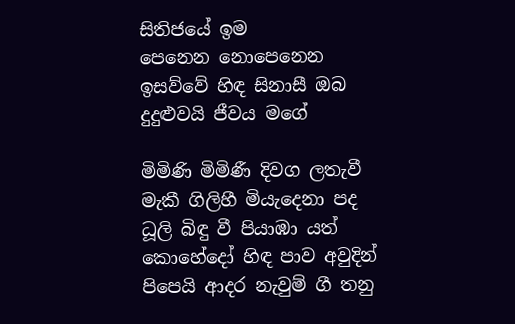සිතිජයේ ඉම
පෙනෙන නොපෙනෙන
ඉසව්වේ හිඳ සිනාසී ඔබ
දුදුළුවයි ජීවය මගේ

මිමිණි මිමිණී දිවග ලතැවී
මැකී ගිලිහී මියැදෙනා පද
ධූලි බිඳු වී පියාඹා යත්
කොහේදෝ හිඳ පාව අවුදින්
පිපෙයි ආදර නැවුම් ගී තනු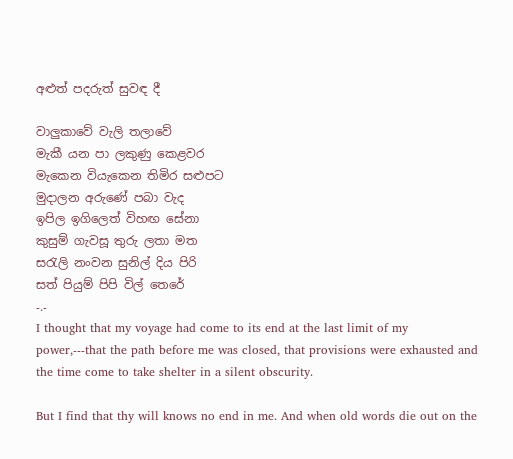අළුත් පදරුත් සුවඳ දී

වාලුකාවේ වැලි තලාවේ
මැකී යන පා ලකුණු කෙළවර
මැකෙන වියැකෙන තිමිර සළුපට
මුදාලන අරුණේ පබා වැද
ඉපිල ඉගිලෙත් විහඟ සේනා
කුසුම් ගැවසූ තුරු ලතා මත
සරැලි නංවන සුනිල් දිය පිරි
සත් පියුම් පිපි විල් තෙරේ
-.-
I thought that my voyage had come to its end at the last limit of my power,---that the path before me was closed, that provisions were exhausted and the time come to take shelter in a silent obscurity.

But I find that thy will knows no end in me. And when old words die out on the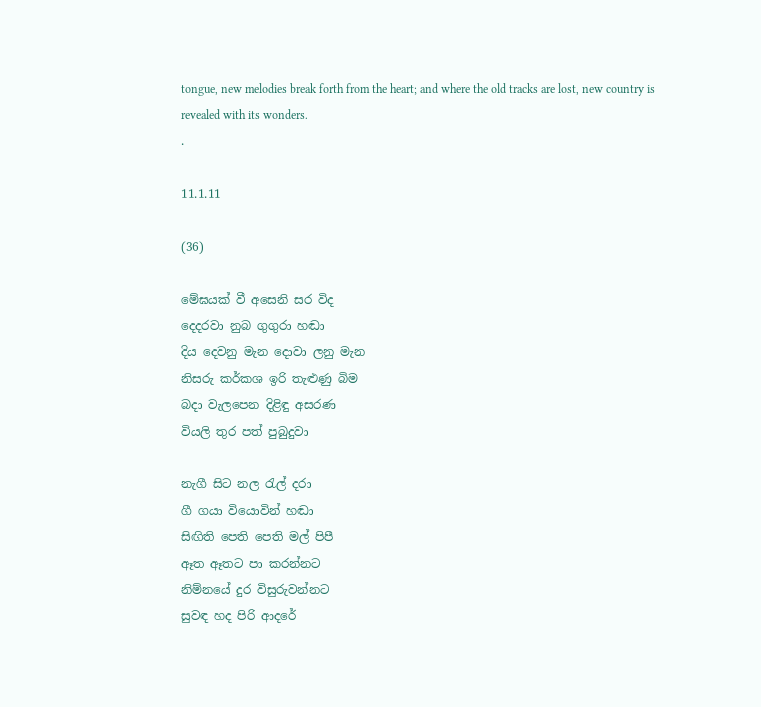tongue, new melodies break forth from the heart; and where the old tracks are lost, new country is revealed with its wonders.
.

11.1.11

(36)

මේඝයක් වී අසෙනි සර විද
දෙදරවා නුබ ගුගුරා හඬා
දිය දෙවනු මැන දොවා ලනු මැන
නිසරු කර්කශ ඉරි තැළුණු බිම
බදා වැලපෙන දිළිඳු අසරණ
වියලි තුර පත් පුබුදුවා

නැගී සිට නල රැල් දරා
ගී ගයා වියොවින් හඬා
සිඟිති පෙති පෙති මල් පිපී
ඈත ඈතට පා කරන්නට
නිම්නයේ දුර විසුරුවන්නට
සුවඳ හද පිරි ආදරේ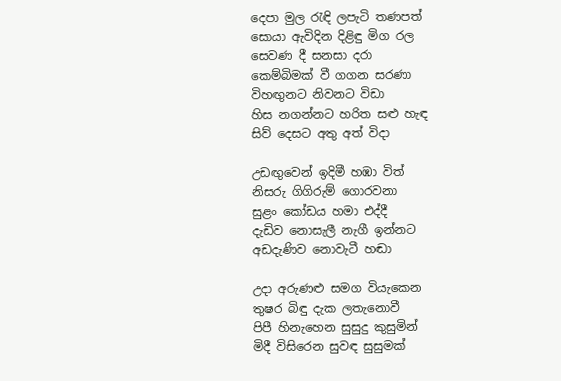දෙපා මුල රැඳි ලපැටි තණපත්
සොයා ඇවිදින දිළිඳු මිග රල
සෙවණ දී සනසා දරා
කෙම්බිමක් වී ගගන සරණා
විහඟුනට නිවනට විඩා
හිස නගන්නට හරිත සළු හැඳ
සිව් දෙසට අතු අත් විදා

උඩඟුවෙන් ඉදිමී හඹා විත්
නිසරු ගිගිරුම් ගොරවනා
සුළං කෝඩය හමා එද්දී
දැඩිව නොසැලී නැගී ඉන්නට
අඩදැණිව නොවැටී හඬා

උදා අරුණළු සමග වියැකෙන
තුෂර බිඳු දැක ලතැනොවී
පිපී හිනැහෙන සුසුදු කුසුමින්
මිදී විසිරෙන සුවඳ සුසුමක්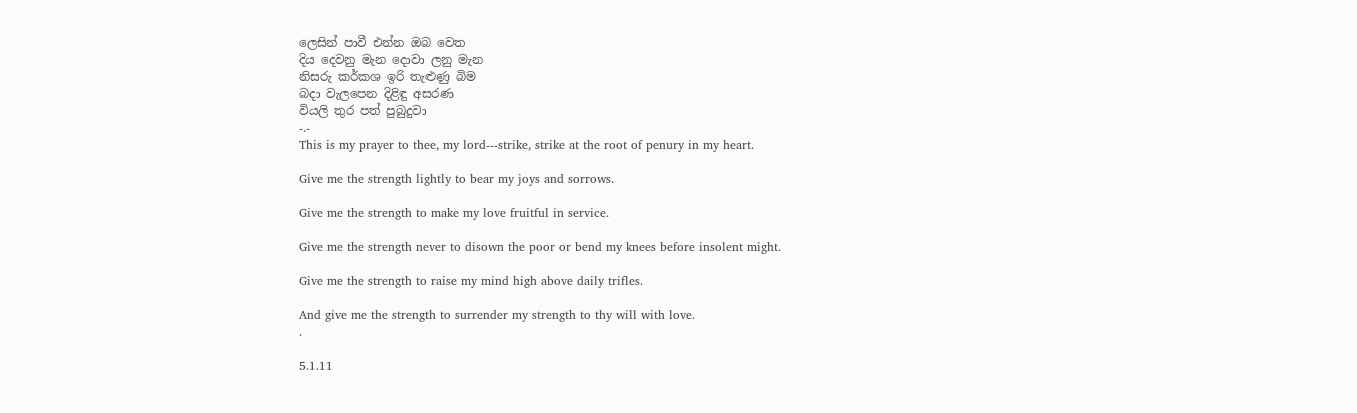ලෙසින් පාවී එන්න ඔබ වෙත
දිය දෙවනු මැන දොවා ලනු මැන
නිසරු කර්කශ ඉරි තැළුණු බිම
බදා වැලපෙන දිළිඳු අසරණ
වියලි තුර පත් පුබුදුවා
-.-
This is my prayer to thee, my lord---strike, strike at the root of penury in my heart.

Give me the strength lightly to bear my joys and sorrows.

Give me the strength to make my love fruitful in service.

Give me the strength never to disown the poor or bend my knees before insolent might.

Give me the strength to raise my mind high above daily trifles.

And give me the strength to surrender my strength to thy will with love.
.

5.1.11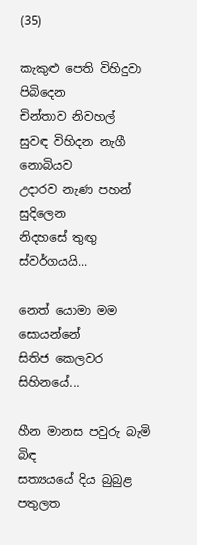(35)

කැකුළු පෙති විහිදුවා පිබිදෙන
චින්තාව නිවහල්
සුවඳ විහිදන නැගී නොබියව
උදාරව නැණ පහන් සුදිලෙන
නිදහසේ තුඟු ස්වර්ගයයි...

නෙත් යොමා මම සොයන්නේ
සිතිජ කෙලවර සිහිනයේ...

හීන මානස පවුරු බැමි බිඳ
සත්‍යයයේ දිය බුබුළ පතුලත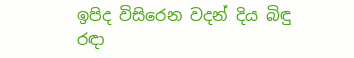ඉපිද විසිරෙන වදන් දිය බිඳු
රඳා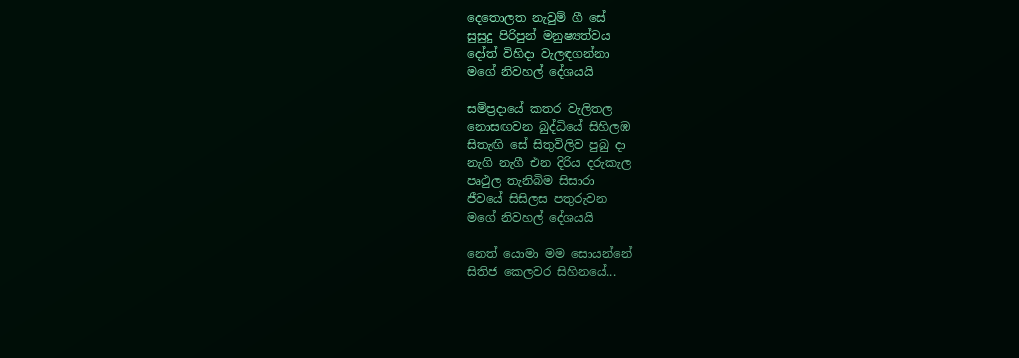දෙතොලත නැවුම් ගී සේ
සුසුදු පිරිපුන් මනුෂ්‍යත්වය
දෝත් විහිදා වැලඳගන්නා
මගේ නිවහල් දේශයයි

සම්ප්‍රදායේ කතර වැලිතල
නොසඟවන බුද්ධියේ සිහිලඹ
සිතැඟි සේ සිතුවිලිව පුබු දා
නැගි නැගී එන දිරිය දරුකැල
පෘථුල තැනිබිම සිසාරා
ජීවයේ සිසිලස පතුරුවන
මගේ නිවහල් දේශයයි

නෙත් යොමා මම සොයන්නේ
සිතිජ කෙලවර සිහිනයේ...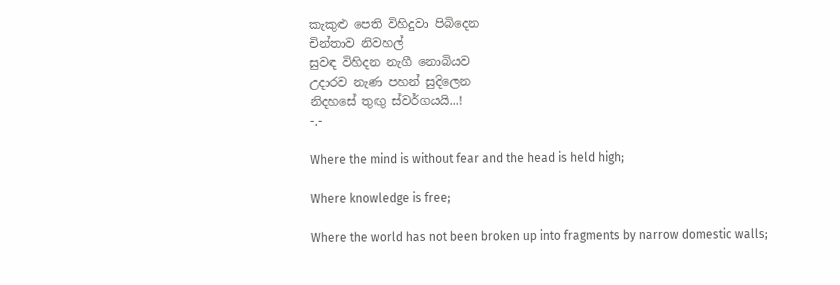කැකුළු පෙති විහිදුවා පිබිදෙන
චින්තාව නිවහල්
සුවඳ විහිදන නැගී නොබියව
උදාරව නැණ පහන් සුදිලෙන
නිදහසේ තුඟු ස්වර්ගයයි...!
-.-

Where the mind is without fear and the head is held high;

Where knowledge is free;

Where the world has not been broken up into fragments by narrow domestic walls;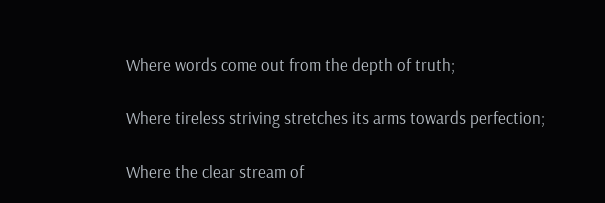Where words come out from the depth of truth;

Where tireless striving stretches its arms towards perfection;

Where the clear stream of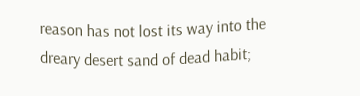reason has not lost its way into the dreary desert sand of dead habit;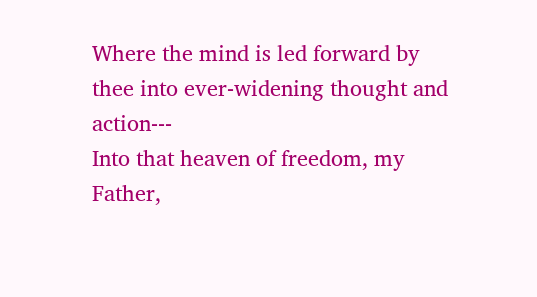Where the mind is led forward by thee into ever-widening thought and action---
Into that heaven of freedom, my Father,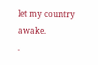let my country awake.
.